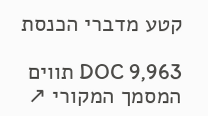קטע מדברי הכנסת

DOC 9,963 תווים המסמך המקורי ↗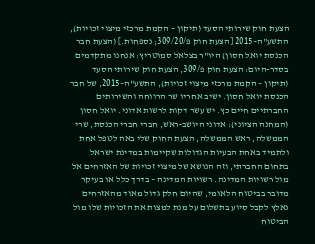הצעת חוק שירותי הסעד (תיקון – הקמת מרכזי מיצוי זכויות), התשע"ה–2015 [הצעת חוק פ/309/20; נספחות.] (הצעת חבר הכנסת יואל חסון) היו"ר בצלאל סמוטריץ: אנחנו מתקדמים בסדר-היום: הצעת חוק פ/309, הצעת חוק שירותי הסעד (תיקון – הקמת מרכזי מיצוי זכויות), התשע"ה–2015, של חבר הכנסת יואל חסון. ישיב אחריו שר הרווחה והשירותים החברתיים חיים כץ. יש עשר דקות לרשות אדוני. יואל חסון (המחנה הציוני): אדוני היושב-ראש, חברי חברי הכנסת, שרי הממשלה, ראש הממשלה, הצעת החוק שלי באה לטפל אחת ולתמיד באחת הבעיות הגדולות שקיימות במדינת ישראל בתחום החברתי, וזה הנושא של מיצוי זכויות של האזרחים אל מול רשויות המדינה. רשויות המדינה – בדרך כלל או בעיקר מדובר בביטוח הלאומי, שהיום חלק גדול מאוד מהאזרחים נאלץ לקבל סיוע בתשלום על מנת למצות את הזכויות שלו מול הביטוח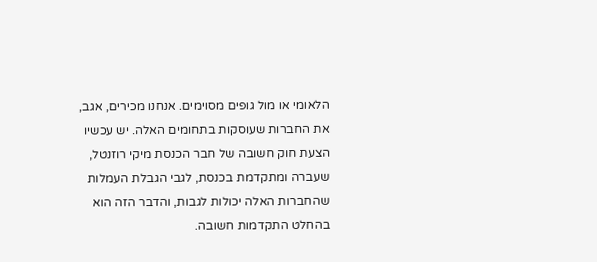הלאומי או מול גופים מסוימים. אנחנו מכירים, אגב, את החברות שעוסקות בתחומים האלה. יש עכשיו הצעת חוק חשובה של חבר הכנסת מיקי רוזנטל, שעברה ומתקדמת בכנסת, לגבי הגבלת העמלות שהחברות האלה יכולות לגבות, והדבר הזה הוא בהחלט התקדמות חשובה.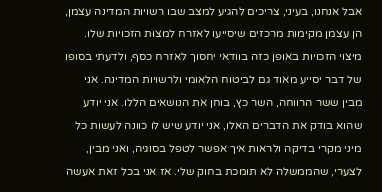אבל אנחנו, בעיני, צריכים להגיע למצב שבו רשויות המדינה עצמן, הן עצמן מקימות מרכזים שיסייעו לאזרח למצות הזכויות שלו. מיצוי הזכויות באופן כזה בוודאי יחסוך לאזרח כסף, ולדעתי בסופו של דבר יסייע מאוד גם לביטוח הלאומי ולרשויות המדינה. אני מבין ששר הרווחה, השר כץ, בוחן את הנושאים הללו. אני יודע שהוא בודק את הדברים האלו, אני יודע שיש לו כוונה לעשות כל מיני מקרי בדיקה ולראות איך אפשר לטפל בסוגיה, ואני מבין, לצערי, שהממשלה לא תומכת בחוק שלי. אז אני בכל זאת אעשה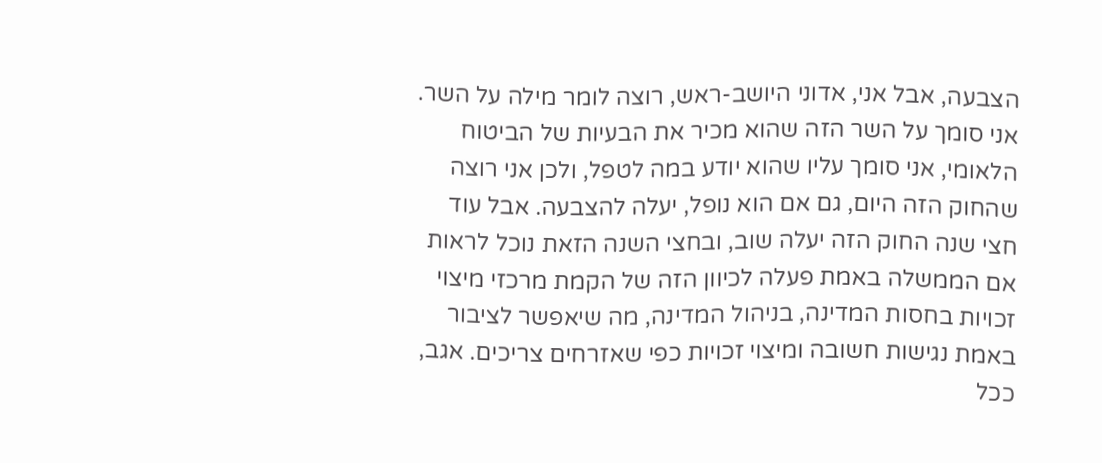הצבעה, אבל אני, אדוני היושב-ראש, רוצה לומר מילה על השר. אני סומך על השר הזה שהוא מכיר את הבעיות של הביטוח הלאומי, אני סומך עליו שהוא יודע במה לטפל, ולכן אני רוצה שהחוק הזה היום, גם אם הוא נופל, יעלה להצבעה. אבל עוד חצי שנה החוק הזה יעלה שוב, ובחצי השנה הזאת נוכל לראות אם הממשלה באמת פעלה לכיוון הזה של הקמת מרכזי מיצוי זכויות בחסות המדינה, בניהול המדינה, מה שיאפשר לציבור באמת נגישות חשובה ומיצוי זכויות כפי שאזרחים צריכים. אגב, ככל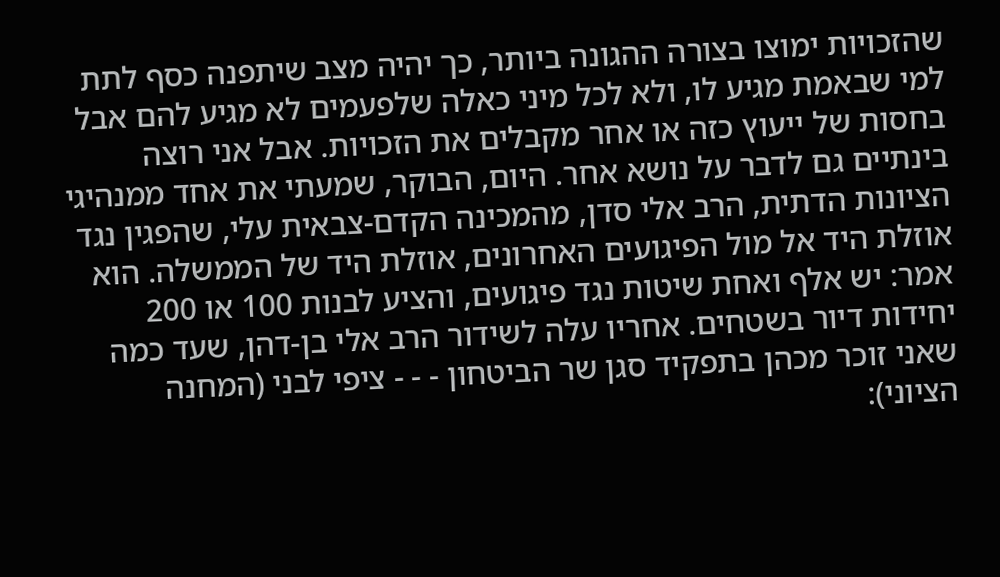שהזכויות ימוצו בצורה ההגונה ביותר, כך יהיה מצב שיתפנה כסף לתת למי שבאמת מגיע לו, ולא לכל מיני כאלה שלפעמים לא מגיע להם אבל בחסות של ייעוץ כזה או אחר מקבלים את הזכויות. אבל אני רוצה בינתיים גם לדבר על נושא אחר. היום, הבוקר, שמעתי את אחד ממנהיגי הציונות הדתית, הרב אלי סדן, מהמכינה הקדם-צבאית עלי, שהפגין נגד אוזלת היד אל מול הפיגועים האחרונים, אוזלת היד של הממשלה. הוא אמר: יש אלף ואחת שיטות נגד פיגועים, והציע לבנות 100 או 200 יחידות דיור בשטחים. אחריו עלה לשידור הרב אלי בן-דהן, שעד כמה שאני זוכר מכהן בתפקיד סגן שר הביטחון - - - ציפי לבני (המחנה הציוני):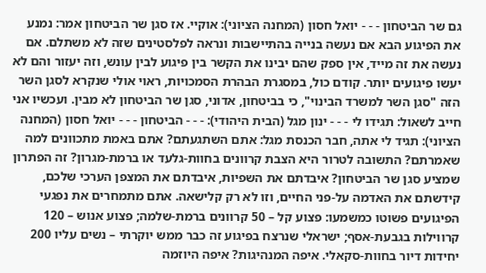גם שר הביטחון - - - יואל חסון (המחנה הציוני): אוקיי. אז סגן שר הביטחון אמר: נמנע את הפיגוע הבא אם נעשה בנייה בהתיישבות ונראה לפלסטינים שזה לא משתלם. אם נעשה את זה מייד, אין ספק שהם יבינו את הקשר בין פיגוע לבין עונש, וזה יעזור והם לא יעשו פיגועים יותר. קודם כול, במסגרת הבהרת הסמכויות, ראוי אולי שנקרא לסגן השר הזה "סגן השר למשרד הבינוי", כי בביטחון, אדוני, סגן שר הביטחון לא מבין. ועכשיו אני חייב לשאול: תגידו לי - - - ינון מגל (הבית היהודי): - - - הביטחון - - - יואל חסון (המחנה הציוני): תגיד לי אתה, חבר הכנסת מגל: אתם השתגעתם? אתם באמת מתכוונים למה שאמרתם? התשובה לטרור היא הצבת קרוונים בחוות-גלעד או ברמת-מגרון? זה הפתרון שמציע סגן שר הביטחון? איבדתם את השפיות, איבדתם את המצפן הערכי שלכם, קידשתם את האדמה על-פני החיים, וזו לא רק קלישאה. אתם מתמחרים את נפגעי הפיגועים פשוטו כמשמעו: פצוע קל – 50 קרוונים ברמת-שלמה; פצוע אנוש – 120 קרווילות בגבעת-אסף; ישראלי שנרצח בפיגוע זה כבר ממש יוקרתי – נשים עליו 200 יחידות דיור בחוות-סקאלי. איפה המנהיגות? איפה היוזמה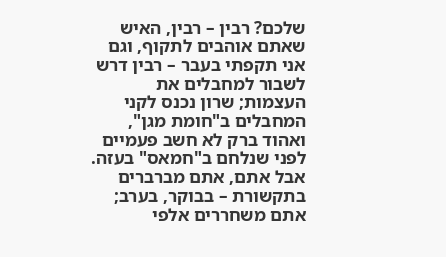שלכם? רבין – רבין, האיש שאתם אוהבים לתקוף, וגם אני תקפתי בעבר – רבין דרש לשבור למחבלים את העצמות; שרון נכנס לקני המחבלים ב"חומת מגן", ואהוד ברק לא חשב פעמיים לפני שנלחם ב"חמאס" בעזה. אבל אתם, אתם מברברים בתקשורת – בבוקר, בערב; אתם משחררים אלפי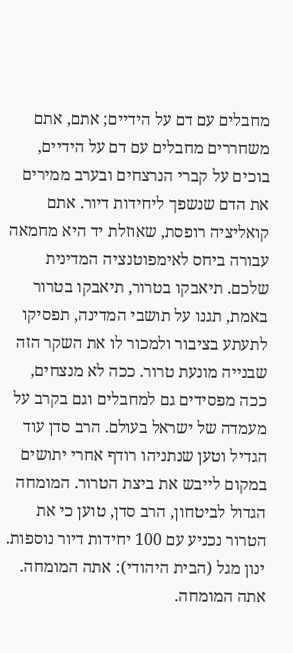מחבלים עם דם על הידיים; אתם, אתם משחררים מחבלים עם דם על הידיים, בוכים על קברי הנרצחים ובערב ממירים את הדם שנשפך ליחידות דיור. אתם קואליציה רופסת, שאוזלת יד היא מחמאה עבורה ביחס לאימפוטנציה המדינית שלכם. תיאבקו בטרור, תיאבקו בטרור באמת, תגנו על תושבי המדינה, תפסיקו לתעתע בציבור ולמכור לו את השקר הזה שבנייה מונעת טרור. ככה לא מנצחים, ככה מפסידים גם למחבלים וגם בקרב על מעמדה של ישראל בעולם. הרב סדן עוד הגדיל וטען שנתניהו רודף אחרי יתושים במקום לייבש את ביצת הטרור. המומחה הגדול לביטחון, הרב סדן, טוען כי את הטרור נכניע עם 100 יחידות דיור נוספות. ינון מגל (הבית היהודי): אתה המומחה. אתה המומחה.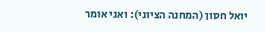יואל חסון (המחנה הציוני): ואני אומר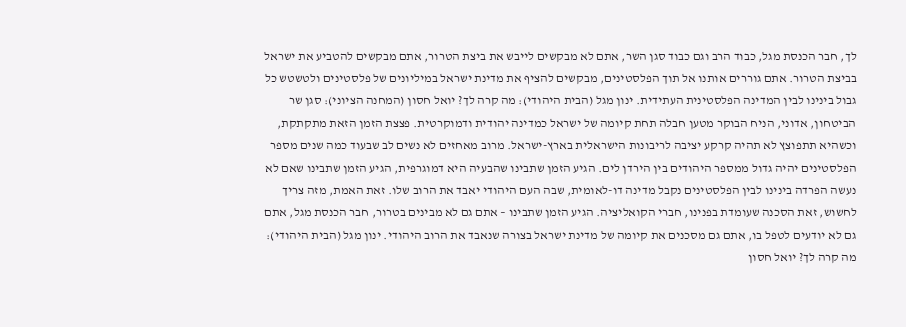לך, חבר הכנסת מגל, כבוד הרב וגם כבוד סגן השר, אתם לא מבקשים לייבש את ביצת הטרור, אתם מבקשים להטביע את ישראל בביצת הטרור. אתם גוררים אותנו אל תוך הפלסטינים, מבקשים להציף את מדינת ישראל במיליונים של פלסטינים ולטשטש כל גבול בינינו לבין המדינה הפלסטינית העתידית. ינון מגל (הבית היהודי): מה קרה לך? יואל חסון (המחנה הציוני): סגן שר הביטחון, אדוני, הניח הבוקר מטען חבלה תחת קיומה של ישראל כמדינה יהודית ודמוקרטית. פצצת הזמן הזאת מתקתקת, וכשהיא תתפוצץ לא תהיה קרקע יציבה לריבונות הישראלית בארץ-ישראל. מרוב מאחזים לא נשים לב שבעוד כמה שנים מספר הפלסטינים יהיה גדול ממספר היהודים בין הירדן לים. הגיע הזמן שתבינו שהבעיה היא דמוגרפית, הגיע הזמן שתבינו שאם לא נעשה הפרדה בינינו לבין הפלסטינים נקבל מדינה דו-לאומית, שבה העם היהודי יאבד את הרוב שלו. זאת האמת, מזה צריך לחשוש, זאת הסכנה שעומדת בפנינו, חברי הקואליציה. הגיע הזמן שתבינו – אתם גם לא מבינים בטרור, חבר הכנסת מגל, אתם גם לא יודעים לטפל בו, אתם גם מסכנים את קיומה של מדינת ישראל בצורה שנאבד את הרוב היהודי. ינון מגל (הבית היהודי): מה קרה לך? יואל חסון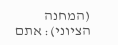(המחנה הציוני): אתם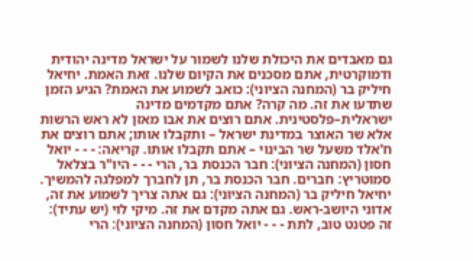גם מאבדים את היכולת שלנו לשמור על ישראל מדינה יהודית ודמוקרטית, אתם מסכנים את הקיום שלנו. זאת האמת. יחיאל חיליק בר (המחנה הציוני): כואב לשמוע את האמת? הגיע הזמן שתדעו את זה. מה קרה? אתם מקדמים מדינה ישראלית–פלסטינית. אתם רוצים את אבו מאזן לא ראש הרשות אלא שר האוצר במדינת ישראל – ותקבלו אותו; אתם רוצים את ח'אלד משעל שר הבינוי – אתם תקבלו אותו. קריאה: - - - יואל חסון (המחנה הציוני): חבר הכנסת בר, הרי - - - היו"ר בצלאל סמוטריץ: חברים. חבר הכנסת בר, תן לחברך למפלגה להמשיך. יחיאל חיליק בר (המחנה הציוני): גם אתה צריך לשמוע את זה, אדוני היושב-ראש. גם אתה מקדם את זה. מיקי לוי (יש עתיד): זה פטנט טוב, לתת - - - יואל חסון (המחנה הציוני): הרי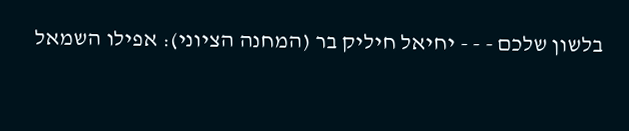בלשון שלכם - - - יחיאל חיליק בר (המחנה הציוני): אפילו השמאל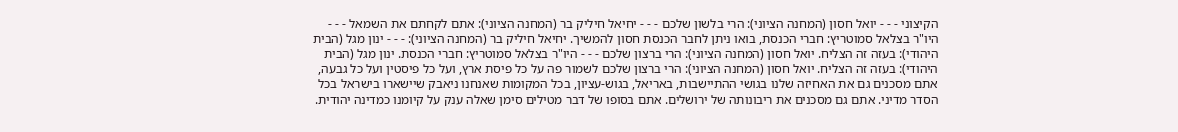הקיצוני - - - יואל חסון (המחנה הציוני): הרי בלשון שלכם - - - יחיאל חיליק בר (המחנה הציוני): אתם לקחתם את השמאל - - - היו"ר בצלאל סמוטריץ: חברי הכנסת, בואו ניתן לחבר הכנסת חסון להמשיך. יחיאל חיליק בר (המחנה הציוני): - - - ינון מגל (הבית היהודי): בעזה זה הצליח. יואל חסון (המחנה הציוני): הרי ברצון שלכם - - - היו"ר בצלאל סמוטריץ: חברי הכנסת. ינון מגל (הבית היהודי): בעזה זה הצליח. יואל חסון (המחנה הציוני): הרי ברצון שלכם לשמור פה על כל פיסת ארץ, ועל כל פיסטין ועל כל גבעה, אתם מסכנים גם את האחיזה שלנו בגושי ההתיישבות, באריאל, בגוש-עציון, בכל המקומות שאנחנו ניאבק שיישארו בישראל בכל הסדר מדיני. אתם גם מסכנים את ריבונותה של ירושלים. אתם בסופו של דבר מטילים סימן שאלה ענק על קיומנו כמדינה יהודית.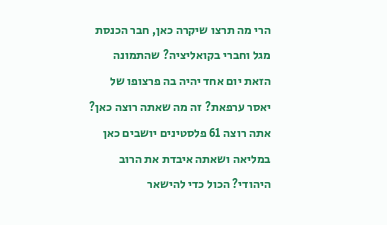הרי מה תרצו שיקרה כאן, חבר הכנסת מגל וחברי בקואליציה? שהתמונה הזאת יום אחד יהיה בה פרצופו של יאסר ערפאת? זה מה שאתה רוצה כאן? אתה רוצה 61 פלסטינים יושבים כאן במליאה ושאתה איבדת את הרוב היהודי? הכול כדי להישאר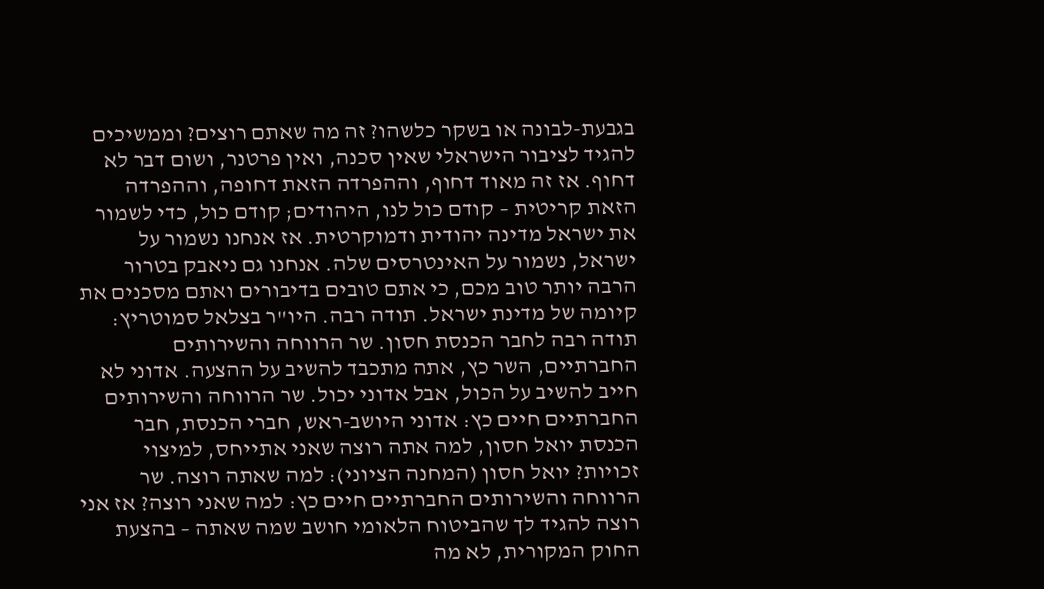בגבעת-לבונה או בשקר כלשהו? זה מה שאתם רוצים? וממשיכים להגיד לציבור הישראלי שאין סכנה, ואין פרטנר, ושום דבר לא דחוף. אז זה מאוד דחוף, וההפרדה הזאת דחופה, וההפרדה הזאת קריטית – קודם כול לנו, היהודים; קודם כול, כדי לשמור את ישראל מדינה יהודית ודמוקרטית. אז אנחנו נשמור על ישראל, נשמור על האינטרסים שלה. אנחנו גם ניאבק בטרור הרבה יותר טוב מכם, כי אתם טובים בדיבורים ואתם מסכנים את קיומה של מדינת ישראל. תודה רבה. היו"ר בצלאל סמוטריץ: תודה רבה לחבר הכנסת חסון. שר הרווחה והשירותים החברתיים, השר כץ, אתה מתכבד להשיב על ההצעה. אדוני לא חייב להשיב על הכול, אבל אדוני יכול. שר הרווחה והשירותים החברתיים חיים כץ: אדוני היושב-ראש, חברי הכנסת, חבר הכנסת יואל חסון, למה אתה רוצה שאני אתייחס, למיצוי זכויות? יואל חסון (המחנה הציוני): למה שאתה רוצה. שר הרווחה והשירותים החברתיים חיים כץ: למה שאני רוצה? אז אני רוצה להגיד לך שהביטוח הלאומי חושב שמה שאתה – בהצעת החוק המקורית, לא מה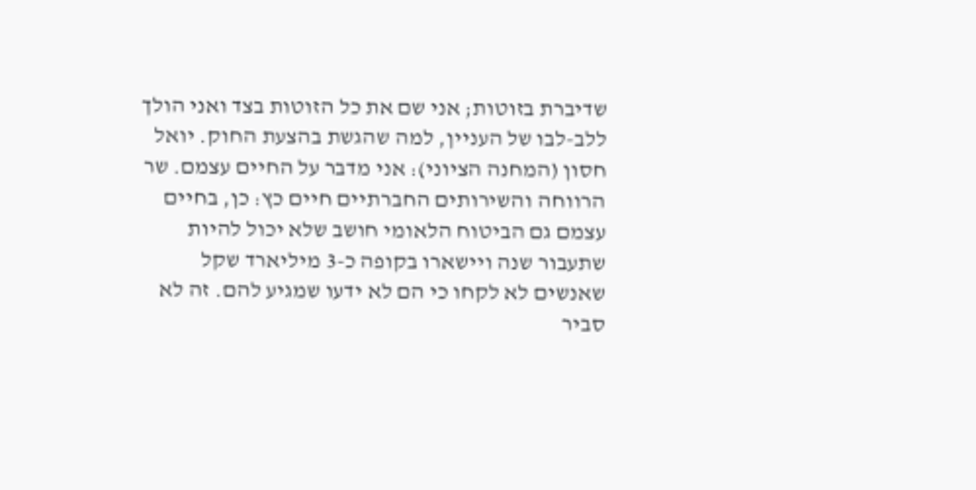שדיברת בזוטות; אני שם את כל הזוטות בצד ואני הולך ללב-לבו של העניין, למה שהגשת בהצעת החוק. יואל חסון (המחנה הציוני): אני מדבר על החיים עצמם. שר הרווחה והשירותים החברתיים חיים כץ: כן, בחיים עצמם גם הביטוח הלאומי חושב שלא יכול להיות שתעבור שנה ויישארו בקופה כ-3 מיליארד שקל שאנשים לא לקחו כי הם לא ידעו שמגיע להם. זה לא סביר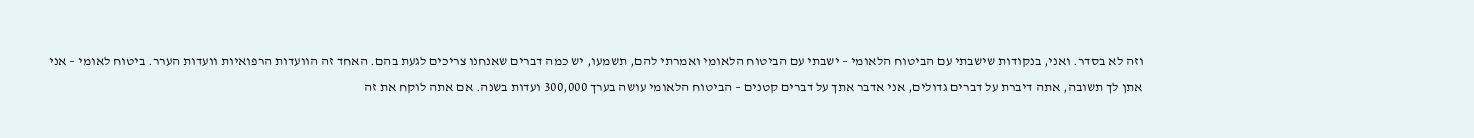וזה לא בסדר. ואני, בנקודות שישבתי עם הביטוח הלאומי – ישבתי עם הביטוח הלאומי ואמרתי להם, תשמעו, יש כמה דברים שאנחנו צריכים לגעת בהם. האחד זה הוועדות הרפואיות וועדות הערר. ביטוח לאומי – אני אתן לך תשובה, אתה דיברת על דברים גדולים, אני אדבר אתך על דברים קטנים – הביטוח הלאומי עושה בערך 300,000 ועדות בשנה. אם אתה לוקח את זה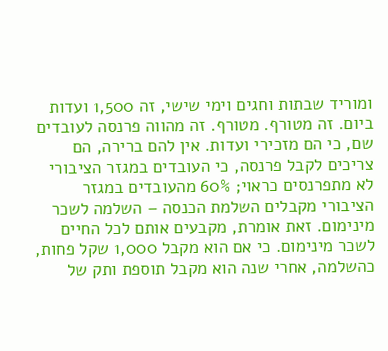ומוריד שבתות וחגים וימי שישי, זה 1,500 ועדות ביום. זה מטורף. מטורף. זה מהווה פרנסה לעובדים שם, כי הם מזכירי ועדות. אין להם ברירה, הם צריכים לקבל פרנסה, כי העובדים במגזר הציבורי לא מתפרנסים כראוי; 60% מהעובדים במגזר הציבורי מקבלים השלמת הכנסה – השלמה לשכר מינימום. זאת אומרת, מקבעים אותם לכל החיים לשכר מינימום. כי אם הוא מקבל 1,000 שקל פחות, כהשלמה, אחרי שנה הוא מקבל תוספת ותק של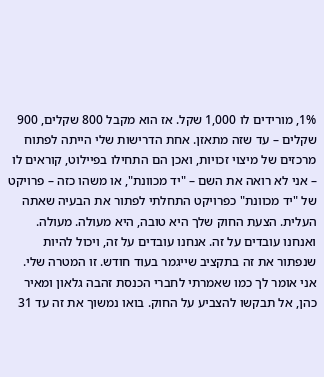1%, מורידים לו 1,000 שקל. אז הוא מקבל 800 שקלים, 900 שקלים – עד שזה מתאזן. אחת הדרישות שלי הייתה לפתוח מרכזים של מיצוי זכויות, ואכן הם התחילו בפיילוט, קוראים לו – אני לא רואה את השם – "יד מכוונת", או משהו כזה – פרויקט של "יד מכוונת" כפרויקט התחלתי לפתור את הבעיה שאתה העלית. הצעת החוק שלך היא טובה, היא מעולה. מעולה. ואנחנו עובדים על זה. אנחנו עובדים על זה, ויכול להיות שנפתור את זה בתקציב שייגמר בעוד חודש. זו המטרה שלי. אני אומר לך כמו שאמרתי לחברי הכנסת זהבה גלאון ומאיר כהן, אל תבקשו להצביע על החוק. בואו נמשוך את זה עד 31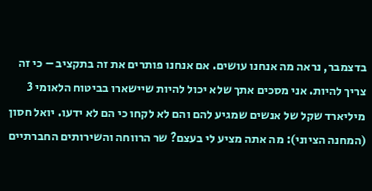בדצמבר, נראה מה אנחנו עושים. אם אנחנו פותרים את זה בתקציב – כי זה צריך להיות. אני מסכים אתך שלא יכול להיות שיישארו בביטוח הלאומי 3 מיליארד שקל של אנשים שמגיע להם והם לא לקחו כי הם לא ידעו. יואל חסון (המחנה הציוני): מה אתה מציע לי בעצם? שר הרווחה והשירותים החברתיים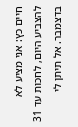חיים כץ: אני מציע לא להצביע היום, לחכות עד 31 בדצמבר. אל תיתן לי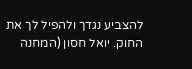להצביע נגדך ולהפיל לך את החוק. יואל חסון (המחנה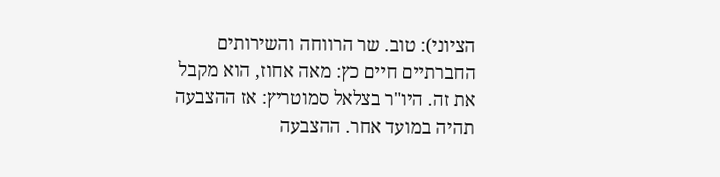הציוני): טוב. שר הרווחה והשירותים החברתיים חיים כץ: מאה אחוז, הוא מקבל את זה. היו"ר בצלאל סמוטריץ: אז ההצבעה תהיה במועד אחר. ההצבעה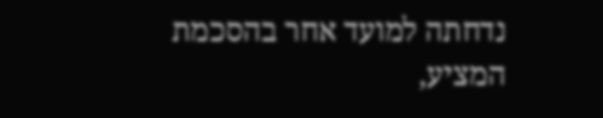נדחתה למועד אחר בהסכמת המציע,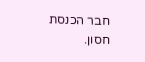חבר הכנסת חסון.